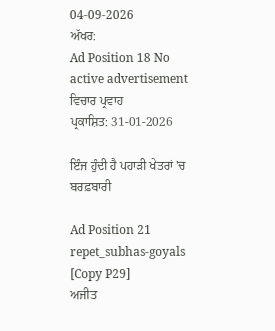04-09-2026
ਅੱਖਰ:
Ad Position 18 No active advertisement
ਵਿਚਾਰ ਪ੍ਰਵਾਹ
ਪ੍ਰਕਾਸ਼ਿਤ: 31-01-2026

ਇੰਜ ਹੁੰਦੀ ਹੈ ਪਹਾੜੀ ਖੇਤਰਾਂ 'ਚ ਬਰਫ਼ਬਾਰੀ

Ad Position 21
repet_subhas-goyals [Copy P29]
ਅਜੀਤ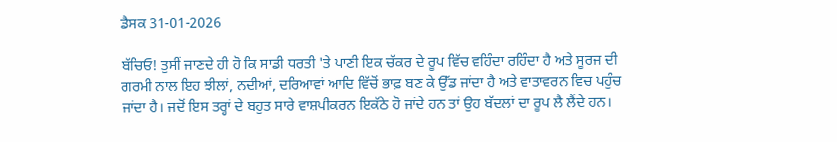ਡੈਸਕ 31-01-2026

ਬੱਚਿਓ! ਤੁਸੀਂ ਜਾਣਦੇ ਹੀ ਹੋ ਕਿ ਸਾਡੀ ਧਰਤੀ 'ਤੇ ਪਾਣੀ ਇਕ ਚੱਕਰ ਦੇ ਰੂਪ ਵਿੱਚ ਵਹਿੰਦਾ ਰਹਿੰਦਾ ਹੈ ਅਤੇ ਸੂਰਜ ਦੀ ਗਰਮੀ ਨਾਲ ਇਹ ਝੀਲਾਂ, ਨਦੀਆਂ, ਦਰਿਆਵਾਂ ਆਦਿ ਵਿੱਚੋਂ ਭਾਫ਼ ਬਣ ਕੇ ਉੱਡ ਜਾਂਦਾ ਹੈ ਅਤੇ ਵਾਤਾਵਰਨ ਵਿਚ ਪਹੁੰਚ ਜਾਂਦਾ ਹੈ। ਜਦੋਂ ਇਸ ਤਰ੍ਹਾਂ ਦੇ ਬਹੁਤ ਸਾਰੇ ਵਾਸ਼ਪੀਕਰਨ ਇਕੱਠੇ ਹੋ ਜਾਂਦੇ ਹਨ ਤਾਂ ਉਹ ਬੱਦਲਾਂ ਦਾ ਰੂਪ ਲੈ ਲੈਂਦੇ ਹਨ।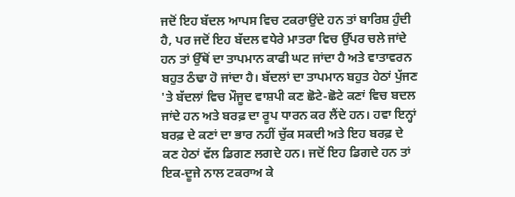ਜਦੋਂ ਇਹ ਬੱਦਲ ਆਪਸ ਵਿਚ ਟਕਰਾਉਂਦੇ ਹਨ ਤਾਂ ਬਾਰਿਸ਼ ਹੁੰਦੀ ਹੈ, ਪਰ ਜਦੋਂ ਇਹ ਬੱਦਲ ਵਧੇਰੇ ਮਾਤਰਾ ਵਿਚ ਉੱਪਰ ਚਲੇ ਜਾਂਦੇ ਹਨ ਤਾਂ ਉੱਥੋਂ ਦਾ ਤਾਪਮਾਨ ਕਾਫੀ ਘਟ ਜਾਂਦਾ ਹੈ ਅਤੇ ਵਾਤਾਵਰਨ ਬਹੁਤ ਠੰਢਾ ਹੋ ਜਾਂਦਾ ਹੈ। ਬੱਦਲਾਂ ਦਾ ਤਾਪਮਾਨ ਬਹੁਤ ਹੇਠਾਂ ਪੁੱਜਣ 'ਤੇ ਬੱਦਲਾਂ ਵਿਚ ਮੌਜੂਦ ਵਾਸ਼ਪੀ ਕਣ ਛੋਟੇ-ਛੋਟੇ ਕਣਾਂ ਵਿਚ ਬਦਲ ਜਾਂਦੇ ਹਨ ਅਤੇ ਬਰਫ਼ ਦਾ ਰੂਪ ਧਾਰਨ ਕਰ ਲੈਂਦੇ ਹਨ। ਹਵਾ ਇਨ੍ਹਾਂ ਬਰਫ਼ ਦੇ ਕਣਾਂ ਦਾ ਭਾਰ ਨਹੀਂ ਚੁੱਕ ਸਕਦੀ ਅਤੇ ਇਹ ਬਰਫ਼ ਦੇ ਕਣ ਹੇਠਾਂ ਵੱਲ ਡਿਗਣ ਲਗਦੇ ਹਨ। ਜਦੋਂ ਇਹ ਡਿਗਦੇ ਹਨ ਤਾਂ ਇਕ-ਦੂਜੇ ਨਾਲ ਟਕਰਾਅ ਕੇ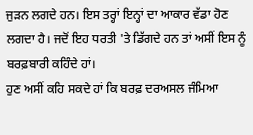ਜੁੜਨ ਲਗਦੇ ਹਨ। ਇਸ ਤਰ੍ਹਾਂ ਇਨ੍ਹਾਂ ਦਾ ਆਕਾਰ ਵੱਡਾ ਹੋਣ ਲਗਦਾ ਹੈ। ਜਦੋਂ ਇਹ ਧਰਤੀ 'ਤੇ ਡਿੱਗਦੇ ਹਨ ਤਾਂ ਅਸੀਂ ਇਸ ਨੂੰ ਬਰਫ਼ਬਾਰੀ ਕਹਿੰਦੇ ਹਾਂ।
ਹੁਣ ਅਸੀਂ ਕਹਿ ਸਕਦੇ ਹਾਂ ਕਿ ਬਰਫ਼ ਦਰਅਸਲ ਜੰਮਿਆ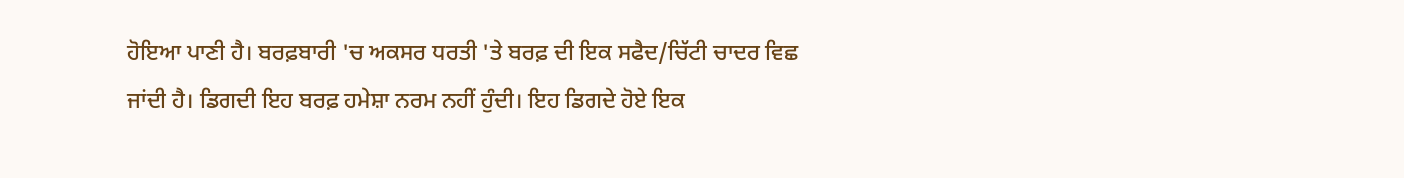ਹੋਇਆ ਪਾਣੀ ਹੈ। ਬਰਫ਼ਬਾਰੀ 'ਚ ਅਕਸਰ ਧਰਤੀ 'ਤੇ ਬਰਫ਼ ਦੀ ਇਕ ਸਫੈਦ/ਚਿੱਟੀ ਚਾਦਰ ਵਿਛ ਜਾਂਦੀ ਹੈ। ਡਿਗਦੀ ਇਹ ਬਰਫ਼ ਹਮੇਸ਼ਾ ਨਰਮ ਨਹੀਂ ਹੁੰਦੀ। ਇਹ ਡਿਗਦੇ ਹੋਏ ਇਕ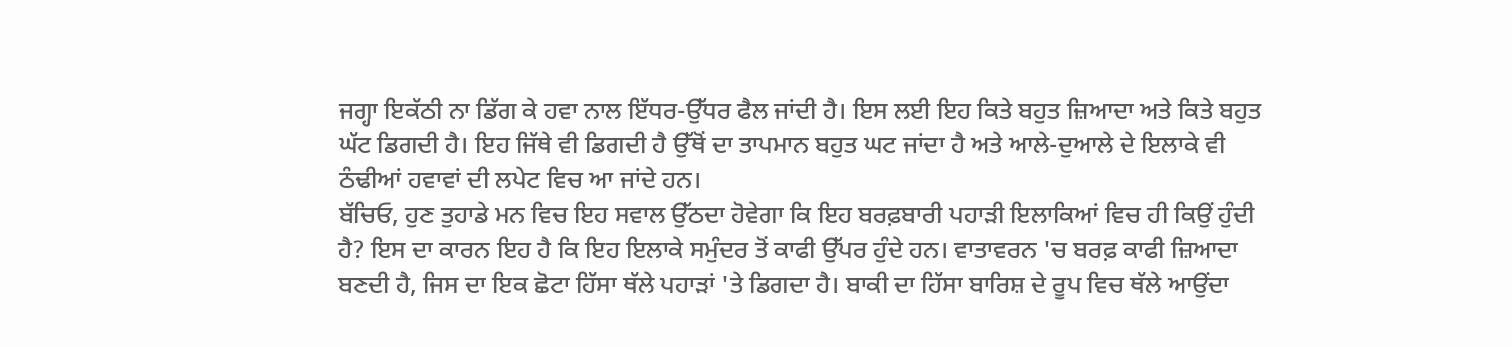ਜਗ੍ਹਾ ਇਕੱਠੀ ਨਾ ਡਿੱਗ ਕੇ ਹਵਾ ਨਾਲ ਇੱਧਰ-ਉੱਧਰ ਫੈਲ ਜਾਂਦੀ ਹੈ। ਇਸ ਲਈ ਇਹ ਕਿਤੇ ਬਹੁਤ ਜ਼ਿਆਦਾ ਅਤੇ ਕਿਤੇ ਬਹੁਤ ਘੱਟ ਡਿਗਦੀ ਹੈ। ਇਹ ਜਿੱਥੇ ਵੀ ਡਿਗਦੀ ਹੈ ਉੱਥੋਂ ਦਾ ਤਾਪਮਾਨ ਬਹੁਤ ਘਟ ਜਾਂਦਾ ਹੈ ਅਤੇ ਆਲੇ-ਦੁਆਲੇ ਦੇ ਇਲਾਕੇ ਵੀ ਠੰਢੀਆਂ ਹਵਾਵਾਂ ਦੀ ਲਪੇਟ ਵਿਚ ਆ ਜਾਂਦੇ ਹਨ।
ਬੱਚਿਓ, ਹੁਣ ਤੁਹਾਡੇ ਮਨ ਵਿਚ ਇਹ ਸਵਾਲ ਉੱਠਦਾ ਹੋਵੇਗਾ ਕਿ ਇਹ ਬਰਫ਼ਬਾਰੀ ਪਹਾੜੀ ਇਲਾਕਿਆਂ ਵਿਚ ਹੀ ਕਿਉਂ ਹੁੰਦੀ ਹੈ? ਇਸ ਦਾ ਕਾਰਨ ਇਹ ਹੈ ਕਿ ਇਹ ਇਲਾਕੇ ਸਮੁੰਦਰ ਤੋਂ ਕਾਫੀ ਉੱਪਰ ਹੁੰਦੇ ਹਨ। ਵਾਤਾਵਰਨ 'ਚ ਬਰਫ਼ ਕਾਫੀ ਜ਼ਿਆਦਾ ਬਣਦੀ ਹੈ, ਜਿਸ ਦਾ ਇਕ ਛੋਟਾ ਹਿੱਸਾ ਥੱਲੇ ਪਹਾੜਾਂ 'ਤੇ ਡਿਗਦਾ ਹੈ। ਬਾਕੀ ਦਾ ਹਿੱਸਾ ਬਾਰਿਸ਼ ਦੇ ਰੂਪ ਵਿਚ ਥੱਲੇ ਆਉਂਦਾ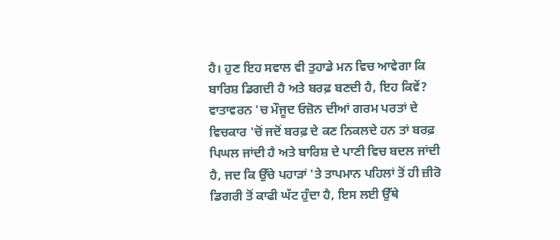ਹੈ। ਹੁਣ ਇਹ ਸਵਾਲ ਵੀ ਤੁਹਾਡੇ ਮਨ ਵਿਚ ਆਵੇਗਾ ਕਿ ਬਾਰਿਸ਼ ਡਿਗਦੀ ਹੈ ਅਤੇ ਬਰਫ਼ ਬਣਦੀ ਹੈ, ਇਹ ਕਿਵੇਂ? ਵਾਤਾਵਰਨ 'ਚ ਮੌਜੂਦ ਓਜ਼ੋਨ ਦੀਆਂ ਗਰਮ ਪਰਤਾਂ ਦੇ ਵਿਚਕਾਰ 'ਚੋਂ ਜਦੋਂ ਬਰਫ਼ ਦੇ ਕਣ ਨਿਕਲਦੇ ਹਨ ਤਾਂ ਬਰਫ਼ ਪਿਘਲ ਜਾਂਦੀ ਹੈ ਅਤੇ ਬਾਰਿਸ਼ ਦੇ ਪਾਣੀ ਵਿਚ ਬਦਲ ਜਾਂਦੀ ਹੈ, ਜਦ ਕਿ ਉੱਚੇ ਪਹਾੜਾਂ 'ਤੇ ਤਾਪਮਾਨ ਪਹਿਲਾਂ ਤੋਂ ਹੀ ਜ਼ੀਰੋ ਡਿਗਰੀ ਤੋਂ ਕਾਫੀ ਘੱਟ ਹੁੰਦਾ ਹੈ, ਇਸ ਲਈ ਉੱਥੇ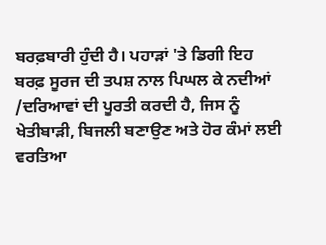ਬਰਫ਼ਬਾਰੀ ਹੁੰਦੀ ਹੈ। ਪਹਾੜਾਂ 'ਤੇ ਡਿਗੀ ਇਹ ਬਰਫ਼ ਸੂਰਜ ਦੀ ਤਪਸ਼ ਨਾਲ ਪਿਘਲ ਕੇ ਨਦੀਆਂ /ਦਰਿਆਵਾਂ ਦੀ ਪੂਰਤੀ ਕਰਦੀ ਹੈ, ਜਿਸ ਨੂੰ ਖੇਤੀਬਾੜੀ, ਬਿਜਲੀ ਬਣਾਉਣ ਅਤੇ ਹੋਰ ਕੰਮਾਂ ਲਈ ਵਰਤਿਆ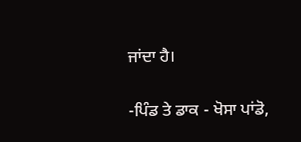ਜਾਂਦਾ ਹੈ।

-ਪਿੰਡ ਤੇ ਡਾਕ - ਖੋਸਾ ਪਾਂਡੋ,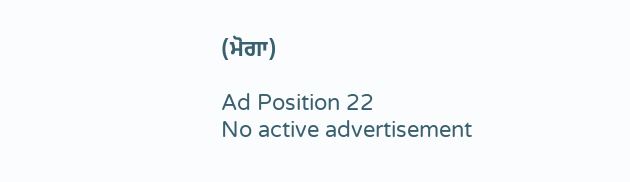(ਮੋਗਾ)

Ad Position 22
No active advertisement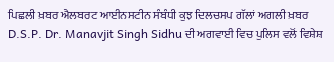ਪਿਛਲੀ ਖ਼ਬਰ ਐਲਬਰਟ ਆਈਨਸਟੀਨ ਸੰਬੰਧੀ ਕੁਝ ਦਿਲਚਸਪ ਗੱਲਾਂ ਅਗਲੀ ਖ਼ਬਰ D.S.P. Dr. Manavjit Singh Sidhu ਦੀ ਅਗਵਾਈ ਵਿਚ ਪੁਲਿਸ ਵਲੋਂ ਵਿਸ਼ੇਸ਼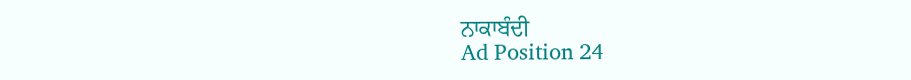ਨਾਕਾਬੰਦੀ
Ad Position 24